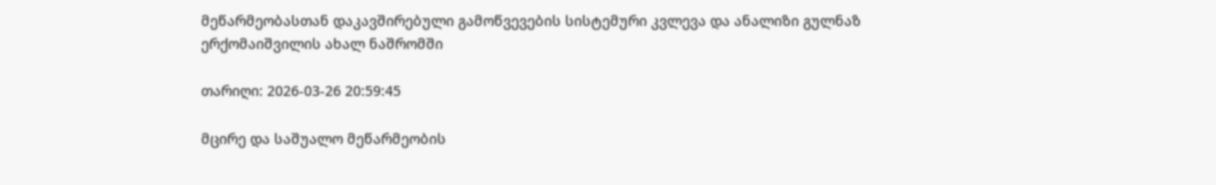მეწარმეობასთან დაკავშირებული გამოწვევების სისტემური კვლევა და ანალიზი გულნაზ ერქომაიშვილის ახალ ნაშრომში

თარიღი: 2026-03-26 20:59:45

მცირე და საშუალო მეწარმეობის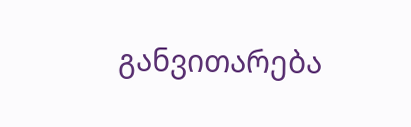განვითარება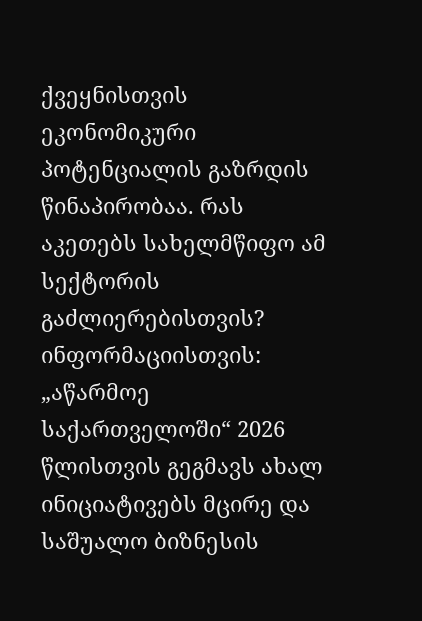ქვეყნისთვის ეკონომიკური პოტენციალის გაზრდის წინაპირობაა. რას აკეთებს სახელმწიფო ამ სექტორის გაძლიერებისთვის? ინფორმაციისთვის: „აწარმოე საქართველოში“ 2026 წლისთვის გეგმავს ახალ ინიციატივებს მცირე და საშუალო ბიზნესის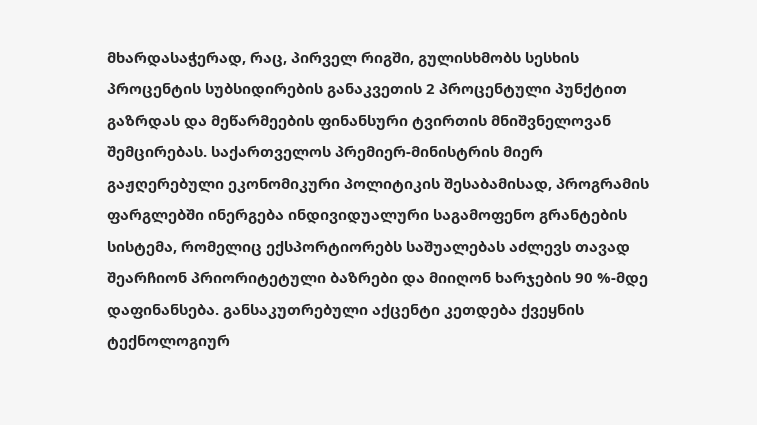მხარდასაჭერად, რაც, პირველ რიგში, გულისხმობს სესხის პროცენტის სუბსიდირების განაკვეთის 2 პროცენტული პუნქტით გაზრდას და მეწარმეების ფინანსური ტვირთის მნიშვნელოვან შემცირებას. საქართველოს პრემიერ-მინისტრის მიერ გაჟღერებული ეკონომიკური პოლიტიკის შესაბამისად, პროგრამის ფარგლებში ინერგება ინდივიდუალური საგამოფენო გრანტების სისტემა, რომელიც ექსპორტიორებს საშუალებას აძლევს თავად შეარჩიონ პრიორიტეტული ბაზრები და მიიღონ ხარჯების 90 %-მდე დაფინანსება. განსაკუთრებული აქცენტი კეთდება ქვეყნის ტექნოლოგიურ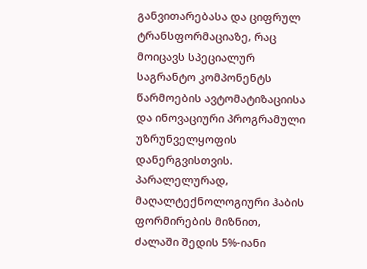განვითარებასა და ციფრულ ტრანსფორმაციაზე, რაც მოიცავს სპეციალურ საგრანტო კომპონენტს წარმოების ავტომატიზაციისა და ინოვაციური პროგრამული უზრუნველყოფის დანერგვისთვის. პარალელურად, მაღალტექნოლოგიური ჰაბის ფორმირების მიზნით, ძალაში შედის 5%-იანი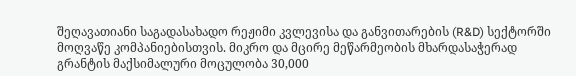შეღავათიანი საგადასახადო რეჟიმი კვლევისა და განვითარების (R&D) სექტორში მოღვაწე კომპანიებისთვის. მიკრო და მცირე მეწარმეობის მხარდასაჭერად გრანტის მაქსიმალური მოცულობა 30,000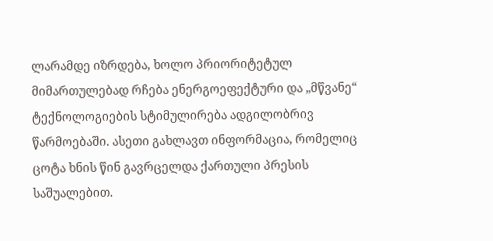ლარამდე იზრდება, ხოლო პრიორიტეტულ მიმართულებად რჩება ენერგოეფექტური და „მწვანე“ ტექნოლოგიების სტიმულირება ადგილობრივ წარმოებაში. ასეთი გახლავთ ინფორმაცია, რომელიც ცოტა ხნის წინ გავრცელდა ქართული პრესის საშუალებით.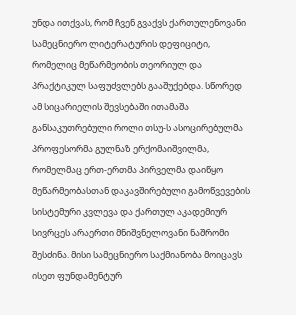უნდა ითქვას, რომ ჩვენ გვაქვს ქართულენოვანი სამეცნიერო ლიტერატურის დეფიციტი, რომელიც მეწარმეობის თეორიულ და პრაქტიკულ საფუძვლებს გააშუქებდა. სწორედ ამ სიცარიელის შევსებაში ითამაშა განსაკუთრებული როლი თსუ-ს ასოცირებულმა პროფესორმა გულნაზ ერქომაიშვილმა, რომელმაც ერთ-ერთმა პირველმა დაიწყო მეწარმეობასთან დაკავშირებული გამოწვევების სისტემური კვლევა და ქართულ აკადემიურ სივრცეს არაერთი მნიშვნელოვანი ნაშრომი შესძინა. მისი სამეცნიერო საქმიანობა მოიცავს ისეთ ფუნდამენტურ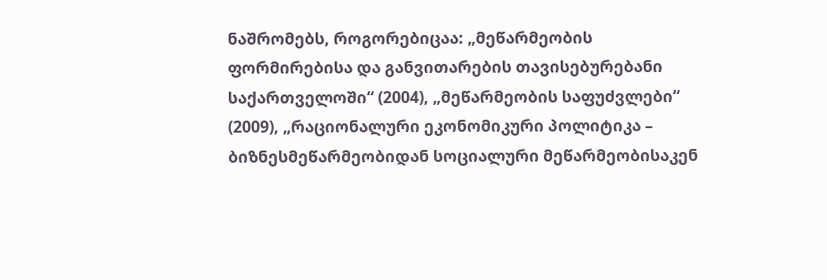ნაშრომებს, როგორებიცაა: „მეწარმეობის ფორმირებისა და განვითარების თავისებურებანი საქართველოში“ (2004), „მეწარმეობის საფუძვლები“ (2009), „რაციონალური ეკონომიკური პოლიტიკა – ბიზნესმეწარმეობიდან სოციალური მეწარმეობისაკენ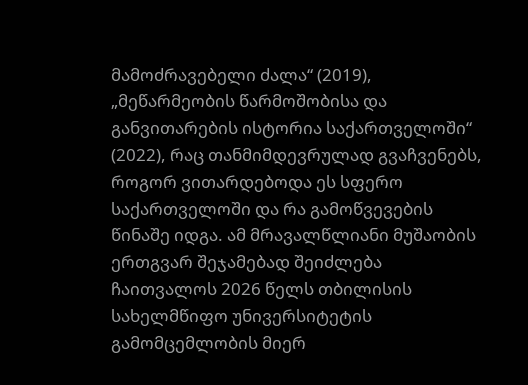მამოძრავებელი ძალა“ (2019), „მეწარმეობის წარმოშობისა და განვითარების ისტორია საქართველოში“ (2022), რაც თანმიმდევრულად გვაჩვენებს, როგორ ვითარდებოდა ეს სფერო საქართველოში და რა გამოწვევების წინაშე იდგა. ამ მრავალწლიანი მუშაობის ერთგვარ შეჯამებად შეიძლება ჩაითვალოს 2026 წელს თბილისის სახელმწიფო უნივერსიტეტის გამომცემლობის მიერ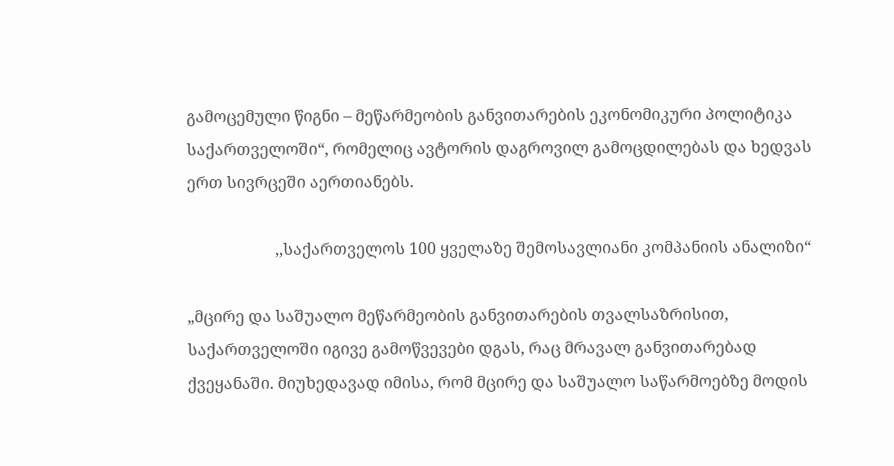გამოცემული წიგნი – მეწარმეობის განვითარების ეკონომიკური პოლიტიკა საქართველოში“, რომელიც ავტორის დაგროვილ გამოცდილებას და ხედვას ერთ სივრცეში აერთიანებს.

                      ,,საქართველოს 100 ყველაზე შემოსავლიანი კომპანიის ანალიზი“

„მცირე და საშუალო მეწარმეობის განვითარების თვალსაზრისით, საქართველოში იგივე გამოწვევები დგას, რაც მრავალ განვითარებად ქვეყანაში. მიუხედავად იმისა, რომ მცირე და საშუალო საწარმოებზე მოდის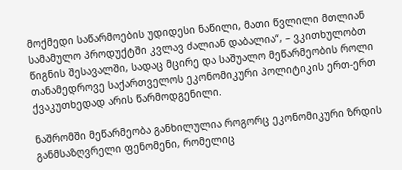მოქმედი საწარმოების უდიდესი ნაწილი, მათი წვლილი მთლიან სამამულო პროდუქტში კვლავ ძალიან დაბალია“, – ვკითხულობთ წიგნის შესავალში, სადაც მცირე და საშუალო მეწარმეობის როლი თანამედროვე საქართველოს ეკონომიკური პოლიტიკის ერთ-ერთ ქვაკუთხედად არის წარმოდგენილი.

ნაშრომში მეწარმეობა განხილულია როგორც ეკონომიკური ზრდის განმსაზღვრელი ფენომენი, რომელიც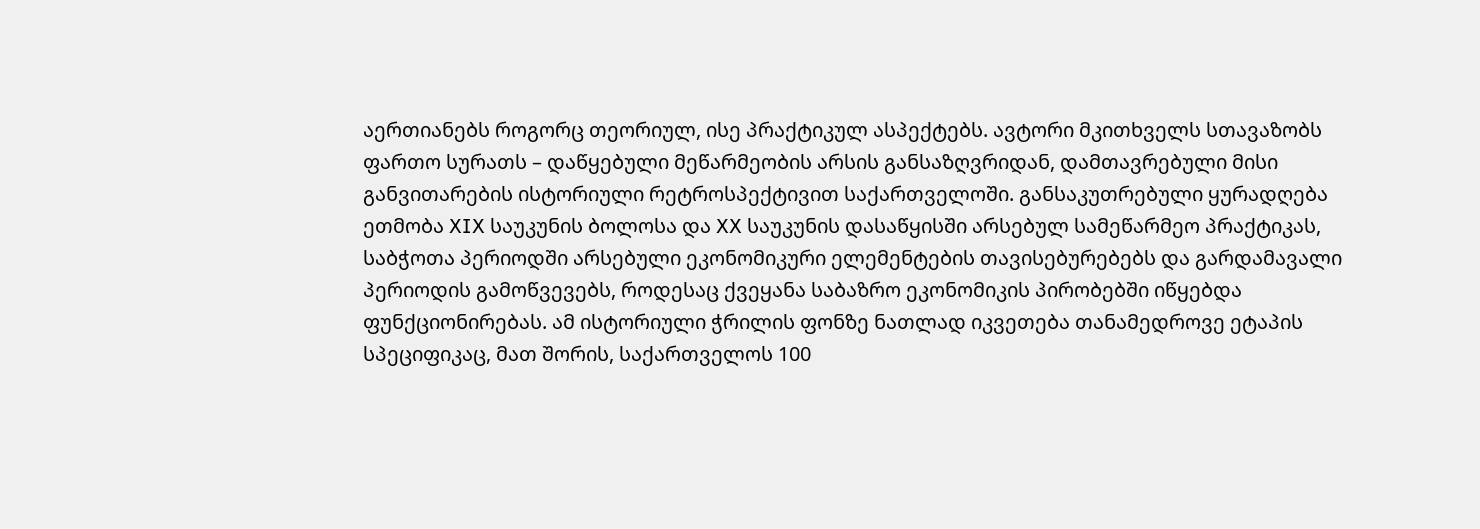აერთიანებს როგორც თეორიულ, ისე პრაქტიკულ ასპექტებს. ავტორი მკითხველს სთავაზობს ფართო სურათს – დაწყებული მეწარმეობის არსის განსაზღვრიდან, დამთავრებული მისი განვითარების ისტორიული რეტროსპექტივით საქართველოში. განსაკუთრებული ყურადღება ეთმობა XIX საუკუნის ბოლოსა და XX საუკუნის დასაწყისში არსებულ სამეწარმეო პრაქტიკას, საბჭოთა პერიოდში არსებული ეკონომიკური ელემენტების თავისებურებებს და გარდამავალი პერიოდის გამოწვევებს, როდესაც ქვეყანა საბაზრო ეკონომიკის პირობებში იწყებდა ფუნქციონირებას. ამ ისტორიული ჭრილის ფონზე ნათლად იკვეთება თანამედროვე ეტაპის სპეციფიკაც, მათ შორის, საქართველოს 100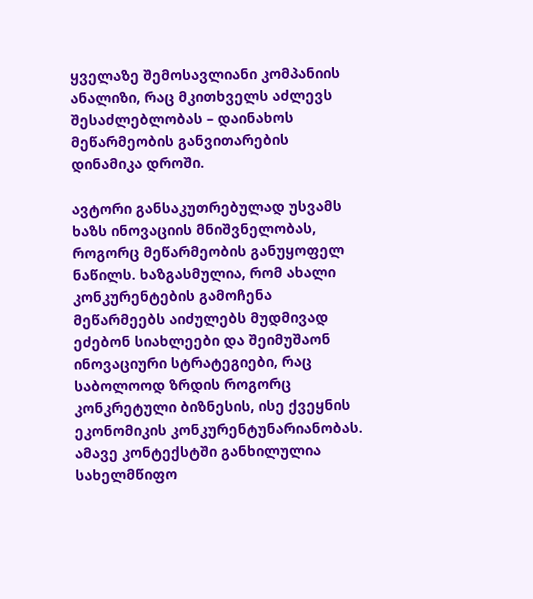ყველაზე შემოსავლიანი კომპანიის ანალიზი, რაც მკითხველს აძლევს შესაძლებლობას – დაინახოს მეწარმეობის განვითარების დინამიკა დროში.

ავტორი განსაკუთრებულად უსვამს ხაზს ინოვაციის მნიშვნელობას, როგორც მეწარმეობის განუყოფელ ნაწილს. ხაზგასმულია, რომ ახალი კონკურენტების გამოჩენა მეწარმეებს აიძულებს მუდმივად ეძებონ სიახლეები და შეიმუშაონ ინოვაციური სტრატეგიები, რაც საბოლოოდ ზრდის როგორც კონკრეტული ბიზნესის, ისე ქვეყნის ეკონომიკის კონკურენტუნარიანობას. ამავე კონტექსტში განხილულია სახელმწიფო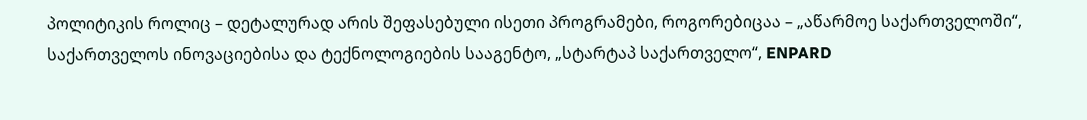პოლიტიკის როლიც – დეტალურად არის შეფასებული ისეთი პროგრამები, როგორებიცაა – „აწარმოე საქართველოში“, საქართველოს ინოვაციებისა და ტექნოლოგიების სააგენტო, „სტარტაპ საქართველო“, ENPARD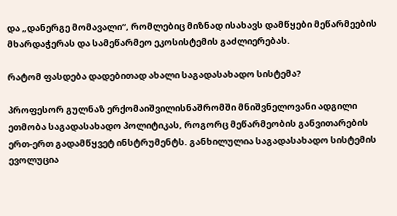და „დანერგე მომავალი“, რომლებიც მიზნად ისახავს დამწყები მეწარმეების მხარდაჭერას და სამეწარმეო ეკოსისტემის გაძლიერებას.

რატომ ფასდება დადებითად ახალი საგადასახადო სისტემა?

პროფესორ გულნაზ ერქომაიშვილისნაშრომში მნიშვნელოვანი ადგილი ეთმობა საგადასახადო პოლიტიკას, როგორც მეწარმეობის განვითარების ერთ-ერთ გადამწყვეტ ინსტრუმენტს. განხილულია საგადასახადო სისტემის ევოლუცია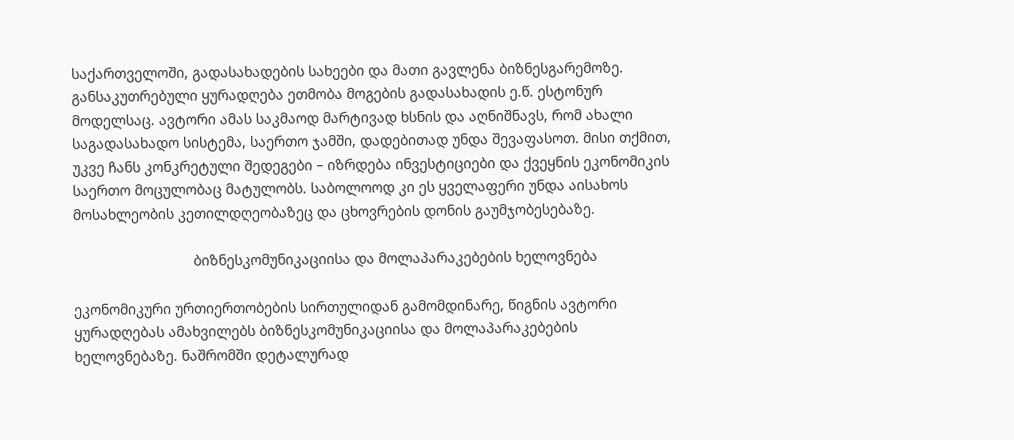საქართველოში, გადასახადების სახეები და მათი გავლენა ბიზნესგარემოზე.  განსაკუთრებული ყურადღება ეთმობა მოგების გადასახადის ე.წ. ესტონურ მოდელსაც. ავტორი ამას საკმაოდ მარტივად ხსნის და აღნიშნავს, რომ ახალი საგადასახადო სისტემა, საერთო ჯამში, დადებითად უნდა შევაფასოთ. მისი თქმით, უკვე ჩანს კონკრეტული შედეგები – იზრდება ინვესტიციები და ქვეყნის ეკონომიკის საერთო მოცულობაც მატულობს. საბოლოოდ კი ეს ყველაფერი უნდა აისახოს მოსახლეობის კეთილდღეობაზეც და ცხოვრების დონის გაუმჯობესებაზე.

                              ბიზნესკომუნიკაციისა და მოლაპარაკებების ხელოვნება

ეკონომიკური ურთიერთობების სირთულიდან გამომდინარე, წიგნის ავტორი ყურადღებას ამახვილებს ბიზნესკომუნიკაციისა და მოლაპარაკებების ხელოვნებაზე. ნაშრომში დეტალურად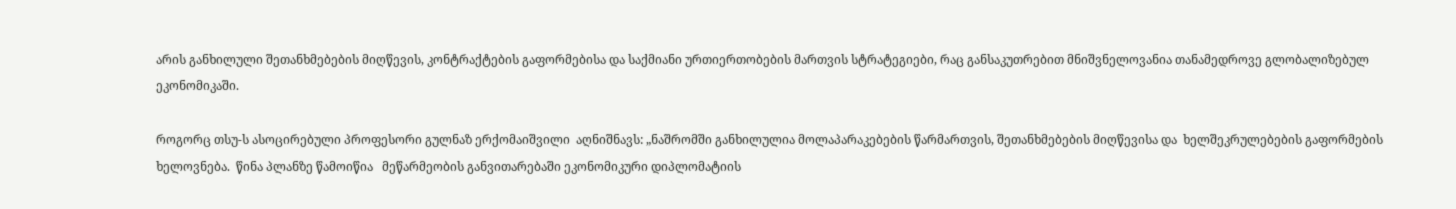არის განხილული შეთანხმებების მიღწევის, კონტრაქტების გაფორმებისა და საქმიანი ურთიერთობების მართვის სტრატეგიები, რაც განსაკუთრებით მნიშვნელოვანია თანამედროვე გლობალიზებულ ეკონომიკაში.

როგორც თსუ-ს ასოცირებული პროფესორი გულნაზ ერქომაიშვილი  აღნიშნავს: „ნაშრომში განხილულია მოლაპარაკებების წარმართვის, შეთანხმებების მიღწევისა და  ხელშეკრულებების გაფორმების  ხელოვნება.  წინა პლანზე წამოიწია   მეწარმეობის განვითარებაში ეკონომიკური დიპლომატიის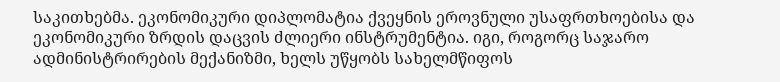საკითხებმა. ეკონომიკური დიპლომატია ქვეყნის ეროვნული უსაფრთხოებისა და ეკონომიკური ზრდის დაცვის ძლიერი ინსტრუმენტია. იგი, როგორც საჯარო ადმინისტრირების მექანიზმი, ხელს უწყობს სახელმწიფოს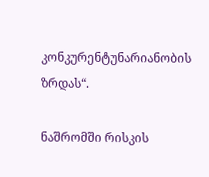კონკურენტუნარიანობის ზრდას“.

ნაშრომში რისკის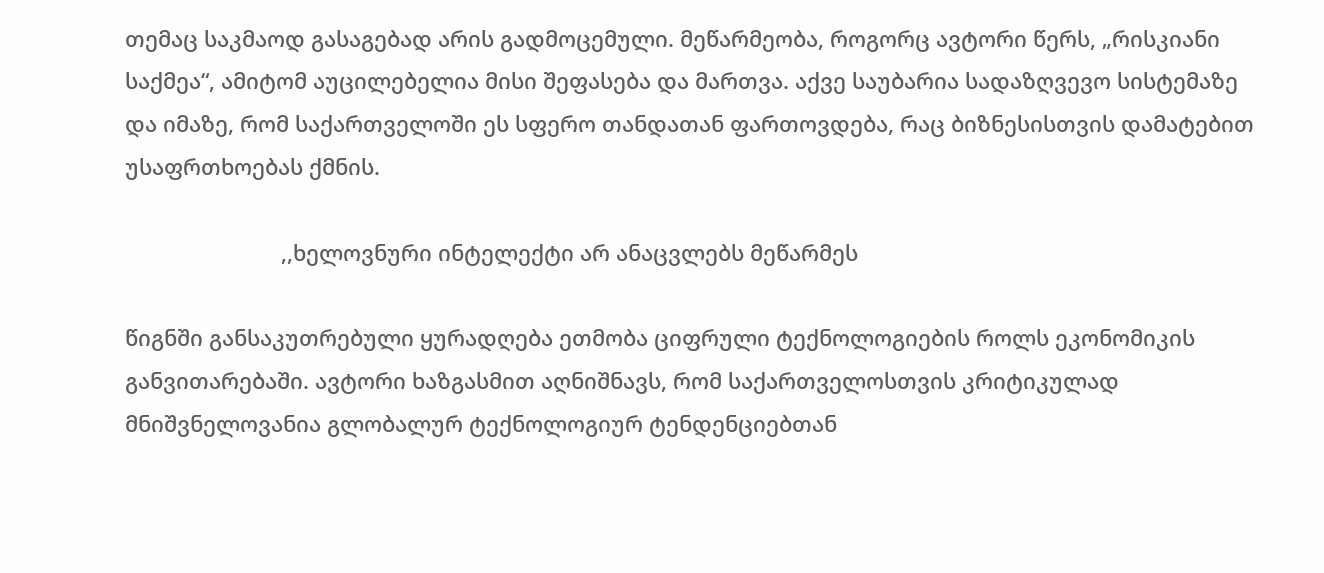თემაც საკმაოდ გასაგებად არის გადმოცემული. მეწარმეობა, როგორც ავტორი წერს, „რისკიანი საქმეა“, ამიტომ აუცილებელია მისი შეფასება და მართვა. აქვე საუბარია სადაზღვევო სისტემაზე და იმაზე, რომ საქართველოში ეს სფერო თანდათან ფართოვდება, რაც ბიზნესისთვის დამატებით უსაფრთხოებას ქმნის.

                          ,,ხელოვნური ინტელექტი არ ანაცვლებს მეწარმეს

წიგნში განსაკუთრებული ყურადღება ეთმობა ციფრული ტექნოლოგიების როლს ეკონომიკის განვითარებაში. ავტორი ხაზგასმით აღნიშნავს, რომ საქართველოსთვის კრიტიკულად მნიშვნელოვანია გლობალურ ტექნოლოგიურ ტენდენციებთან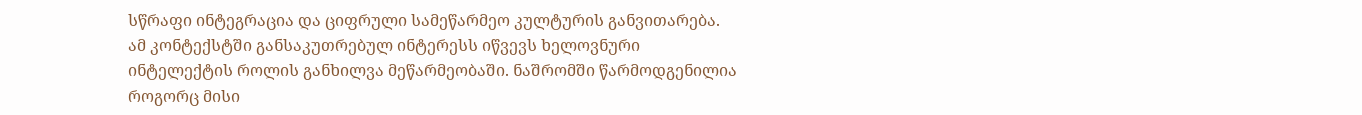სწრაფი ინტეგრაცია და ციფრული სამეწარმეო კულტურის განვითარება. ამ კონტექსტში განსაკუთრებულ ინტერესს იწვევს ხელოვნური ინტელექტის როლის განხილვა მეწარმეობაში. ნაშრომში წარმოდგენილია როგორც მისი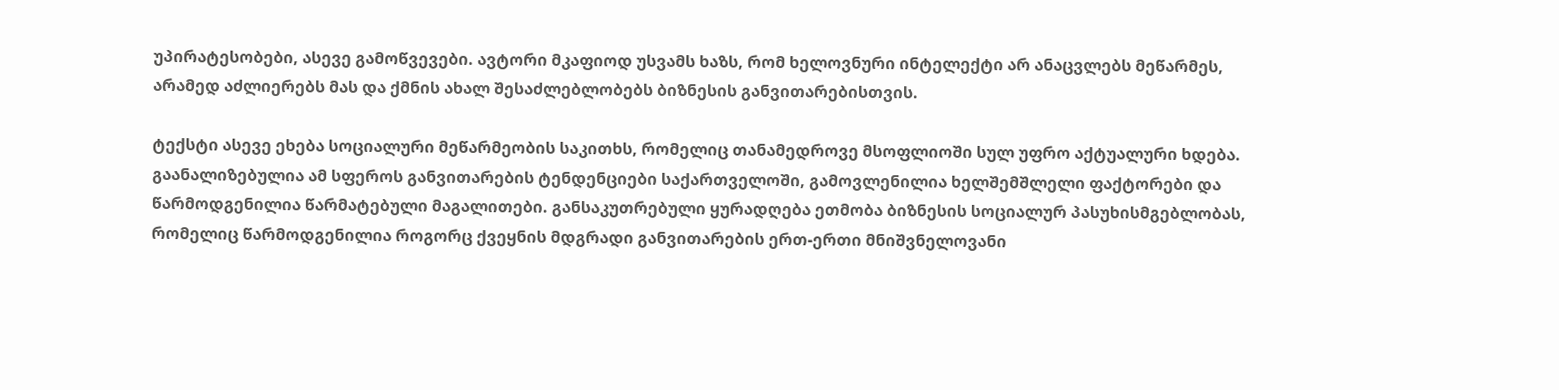უპირატესობები, ასევე გამოწვევები. ავტორი მკაფიოდ უსვამს ხაზს, რომ ხელოვნური ინტელექტი არ ანაცვლებს მეწარმეს, არამედ აძლიერებს მას და ქმნის ახალ შესაძლებლობებს ბიზნესის განვითარებისთვის.

ტექსტი ასევე ეხება სოციალური მეწარმეობის საკითხს, რომელიც თანამედროვე მსოფლიოში სულ უფრო აქტუალური ხდება. გაანალიზებულია ამ სფეროს განვითარების ტენდენციები საქართველოში, გამოვლენილია ხელშემშლელი ფაქტორები და წარმოდგენილია წარმატებული მაგალითები. განსაკუთრებული ყურადღება ეთმობა ბიზნესის სოციალურ პასუხისმგებლობას, რომელიც წარმოდგენილია როგორც ქვეყნის მდგრადი განვითარების ერთ-ერთი მნიშვნელოვანი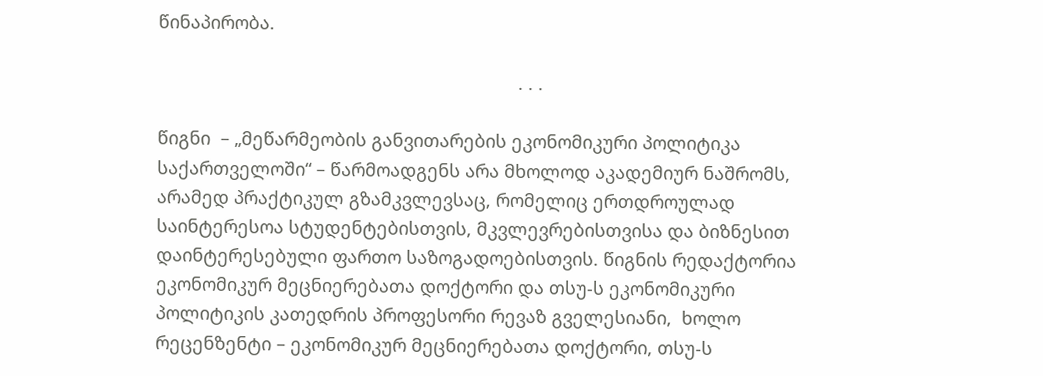წინაპირობა.

                                                                        . . .

წიგნი  – „მეწარმეობის განვითარების ეკონომიკური პოლიტიკა საქართველოში“ – წარმოადგენს არა მხოლოდ აკადემიურ ნაშრომს, არამედ პრაქტიკულ გზამკვლევსაც, რომელიც ერთდროულად საინტერესოა სტუდენტებისთვის, მკვლევრებისთვისა და ბიზნესით დაინტერესებული ფართო საზოგადოებისთვის. წიგნის რედაქტორია ეკონომიკურ მეცნიერებათა დოქტორი და თსუ-ს ეკონომიკური პოლიტიკის კათედრის პროფესორი რევაზ გველესიანი,  ხოლო რეცენზენტი – ეკონომიკურ მეცნიერებათა დოქტორი, თსუ-ს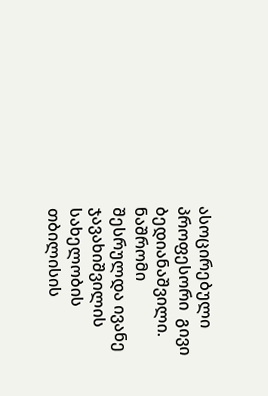ასოცირებული პროფესორი  გივი ბედიანაშვილი. ნაშრომი შესრულდა ივანე ჯავახიშვილის სახელობის თბილისის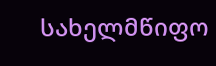სახელმწიფო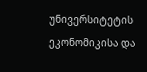უნივერსიტეტის ეკონომიკისა და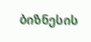ბიზნესის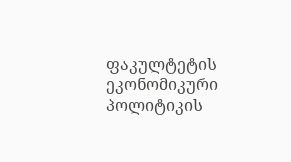ფაკულტეტის ეკონომიკური პოლიტიკის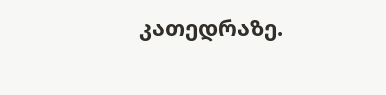კათედრაზე.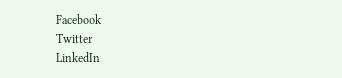Facebook
Twitter
LinkedIn